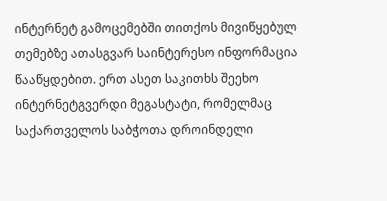ინტერნეტ გამოცემებში თითქოს მივიწყებულ თემებზე ათასგვარ საინტერესო ინფორმაცია წააწყდებით. ერთ ასეთ საკითხს შეეხო ინტერნეტგვერდი მეგასტატი, რომელმაც საქართველოს საბჭოთა დროინდელი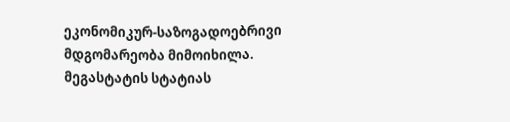ეკონომიკურ-საზოგადოებრივი მდგომარეობა მიმოიხილა. მეგასტატის სტატიას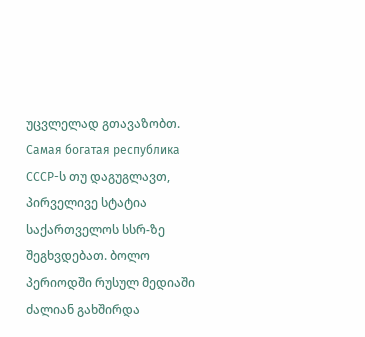უცვლელად გთავაზობთ.
Самая богатая республика СССР-ს თუ დაგუგლავთ, პირველივე სტატია საქართველოს სსრ-ზე შეგხვდებათ. ბოლო პერიოდში რუსულ მედიაში ძალიან გახშირდა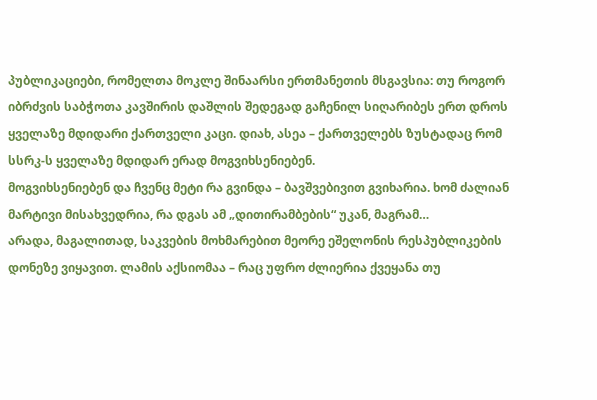პუბლიკაციები, რომელთა მოკლე შინაარსი ერთმანეთის მსგავსია: თუ როგორ იბრძვის საბჭოთა კავშირის დაშლის შედეგად გაჩენილ სიღარიბეს ერთ დროს ყველაზე მდიდარი ქართველი კაცი. დიახ, ასეა – ქართველებს ზუსტადაც რომ სსრკ-ს ყველაზე მდიდარ ერად მოგვიხსენიებენ.
მოგვიხსენიებენ და ჩვენც მეტი რა გვინდა – ბავშვებივით გვიხარია. ხომ ძალიან მარტივი მისახვედრია, რა დგას ამ „დითირამბების“ უკან, მაგრამ…
არადა, მაგალითად, საკვების მოხმარებით მეორე ეშელონის რესპუბლიკების დონეზე ვიყავით. ლამის აქსიომაა – რაც უფრო ძლიერია ქვეყანა თუ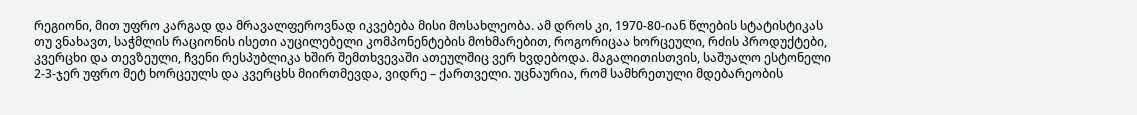რეგიონი, მით უფრო კარგად და მრავალფეროვნად იკვებება მისი მოსახლეობა. ამ დროს კი, 1970-80-იან წლების სტატისტიკას თუ ვნახავთ, საჭმლის რაციონის ისეთი აუცილებელი კომპონენტების მოხმარებით, როგორიცაა ხორცეული, რძის პროდუქტები, კვერცხი და თევზეული, ჩვენი რესპუბლიკა ხშირ შემთხვევაში ათეულშიც ვერ ხვდებოდა. მაგალითისთვის, საშუალო ესტონელი 2-3-ჯერ უფრო მეტ ხორცეულს და კვერცხს მიირთმევდა, ვიდრე – ქართველი. უცნაურია, რომ სამხრეთული მდებარეობის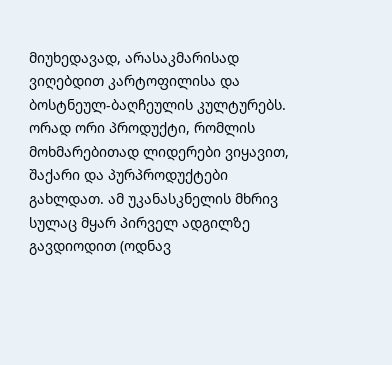მიუხედავად, არასაკმარისად ვიღებდით კარტოფილისა და ბოსტნეულ-ბაღჩეულის კულტურებს.
ორად ორი პროდუქტი, რომლის მოხმარებითად ლიდერები ვიყავით, შაქარი და პურპროდუქტები გახლდათ. ამ უკანასკნელის მხრივ სულაც მყარ პირველ ადგილზე გავდიოდით (ოდნავ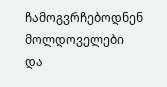ჩამოგვრჩებოდნენ მოლდოველები და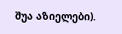შუა აზიელები).